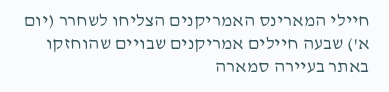חיילי המארינס האמריקנים הצליחו לשחרר (יום א') שבעה חיילים אמריקנים שבויים שהוחזקו באתר בעיירה סמארה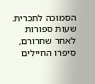הסמוכה לתכרית. שעות ספורות לאחר שחרורם, סיפרו החיילים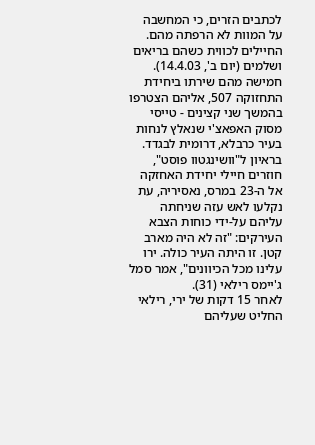לכתבים הזרים, כי המחשבה על המוות לא הרפתה מהם.
החיילים לכווית כשהם בריאים ושלמים (יום ב', 14.4.03). חמישה מהם שירתו ביחידת התחזוקה 507, אליהם הצטרפו בהמשך שני קצינים - טייסי מסוק האפאצ'י שנאלץ לנחות בעיר כרבלא, דרומית לבגדד.
בראיון ל"וושינגטוו פוסט", חוזרים חיילי יחידת האחזקה אל ה-23 במרס, נאסיריה, עת נקלעו לאש עזה שניחתה עליהם על-ידי כוחות הצבא העירקים: "זה לא היה מארב קטן. זו היתה העיר כולה. ירו עלינו מכל הכיוונים", אמר סמל ג'יימס רילאי (31).
לאחר 15 דקות של ירי, רילאי החליט שעליהם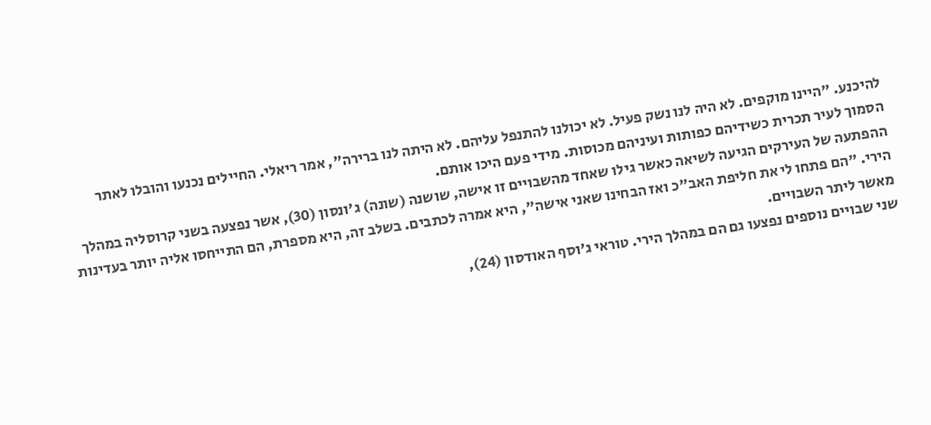להיכנע. "היינו מוקפים. לא היה לנו נשק פעיל. לא יכולנו להתנפל עליהם. לא היתה לנו ברירה", אמר ריאלי. החיילים נכנעו והובלו לאתר הסמוך לעיר תכרית כשידיהם כפותות ועיניהם מכוסות. מידי פעם היכו אותם.
ההפתעה של העירקים הגיעה לשיאה כאשר גילו שאחד מהשבויים זו אישה, שושנה (שונה) ג'ונסון (30), אשר נפצעה בשני קרוסליה במהלך הירי. "הם פתחו לי את חליפת האב"כ ואז הבחינו שאני אישה", היא אמרה לכתבים. בשלב זה, היא מספרת, הם התייחסו אליה יותר בעדינות מאשר ליתר השבויים.
שני שבויים נוספים נפצעו גם הם במהלך הירי. טוראי ג'וסף האודסון (24),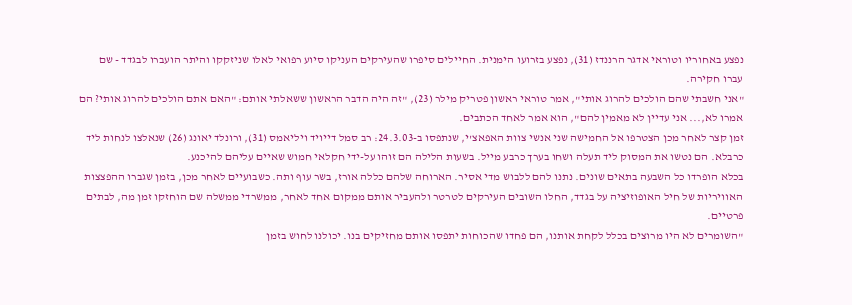נפצע באחוריו וטוראי אדגר הרננדז (31), נפצע בזרועו הימנית. החיילים סיפרו שהעירקים העניקו סיוע רפואי לאלו שניזקקו והיתר הועברו לבגדד - שם עברו חקירה.
"אני חשבתי שהם הולכים להרוג אותי", אמר טוראי ראשון פטריק מילר (23), "זה היה הדבר הראשון ששאלתי אותם: "האם אתם הולכים להרוג אותי? הם אמרו לא,... אני עדיין לא מאמין להם", הוא אמר לאחד הכתבים.
זמן קצר לאחר מכן הצטרפו אל החמישה שני אנשי צוות האפאצ'י, שנתפסו ב-24.3.03: רב סמל דייויד ויליאמס (31), ורונלד יאונג (26) שנאלצו לנחות ליד כרבלא. הם נטשו את המסוק ליד תעלה ושחו בערך כרבע מייל. בשעות הלילה הם זוהו על-ידי חקלאי חמוש שאיים עליהם להיכנע.
בכלא הופרדו כל השבעה בתאים שונים. נתנו להם ללבוש מדי אסיר. הארוחה שלהם כללה אורז, בשר עוף ותה. כשבועיים לאחר מכן, בזמן שגברו ההפצצות האוויריות של חיל האופוזיציה על בגדד, החלו השובים העירקים לטרטר ולהעביר אותם ממקום אחד לאחר, ממשרדי ממשלה שם הוחזקו זמן מה, לבתים פרטיים.
"השומרים לא היו מרוצים בכלל לקחת אותנו, הם פחדו שהכוחות יתפסו אותם מחזיקים בנו. יכולנו לחוש בזמן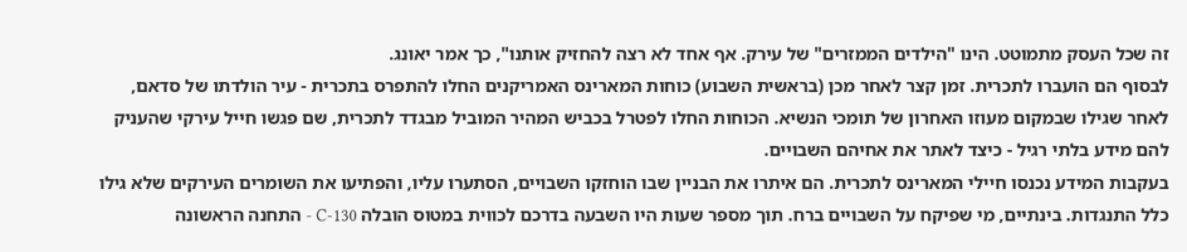זה שכל העסק מתמוטט. הינו "הילדים הממזרים" של עירק. אף אחד לא רצה להחזיק אותנו", כך אמר יאונג.
לבסוף הם הועברו לתכרית. זמן קצר לאחר מכן (בראשית השבוע) כוחות המארינס האמריקנים החלו להתפרס בתכרית - עיר הולדתו של סדאם, לאחר שגילו שבמקום מעוזו האחרון של תומכי הנשיא. הכוחות החלו לפטרל בכביש המהיר המוביל מבגדד לתכרית, שם פגשו חייל עירקי שהעניק להם מידע בלתי רגיל - כיצד לאתר את אחיהם השבויים.
בעקבות המידע נכנסו חיילי המארינס לתכרית. הם איתרו את הבניין שבו הוחזקו השבויים, הסתערו עליו, והפתיעו את השומרים העירקים שלא גילו כלל התנגדות. בינתיים, מי שפיקח על השבויים ברח. תוך מספר שעות היו השבעה בדרכם לכווית במטוס הובלה C-130 - התחנה הראשונה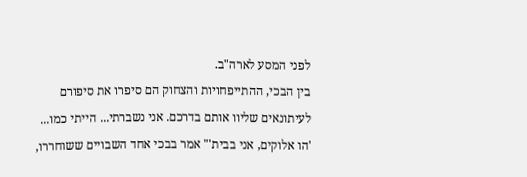לפני המסע לארה"ב.
בין הבכי, ההתייפחויות והצחוק הם סיפרו את סיפורם לעיתונאים שליוו אותם בדרכם. אני נשברתי... הייתי כמו... 'הו אלוקים, אני בבית'" אמר בבכי אחד השבויים ששוחררו,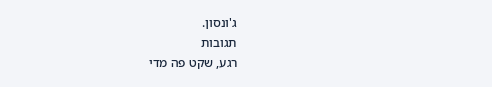ג'ונסון.
תגובות
רגע, שקט פה מדי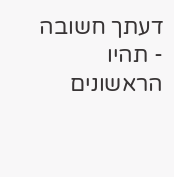דעתך חשובה - תהיו הראשונים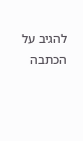להגיב על הכתבה